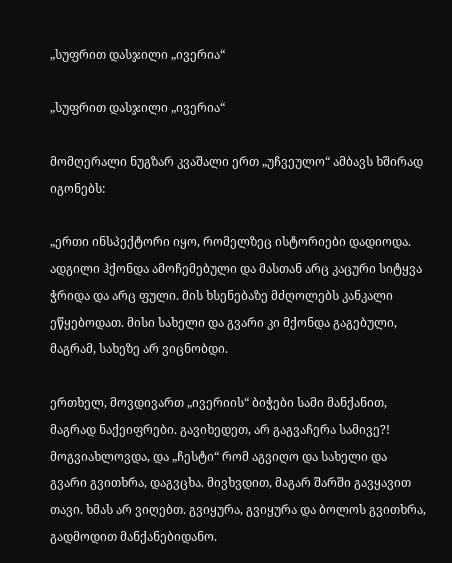„სუფრით დასჯილი „ივერია“

„სუფრით დასჯილი „ივერია“

მომღერალი ნუგზარ კვაშალი ერთ „უჩვეულო“ ამბავს ხშირად იგონებს:

„ერთი ინსპექტორი იყო, რომელზეც ისტორიები დადიოდა. ადგილი ჰქონდა ამოჩემებული და მასთან არც კაცური სიტყვა ჭრიდა და არც ფული. მის ხსენებაზე მძღოლებს კანკალი ეწყებოდათ. მისი სახელი და გვარი კი მქონდა გაგებული, მაგრამ, სახეზე არ ვიცნობდი.

ერთხელ, მოვდივართ „ივერიის“ ბიჭები სამი მანქანით, მაგრად ნაქეიფრები. გავიხედეთ, არ გაგვაჩერა სამივე?! მოგვიახლოვდა, და „ჩესტი“ რომ აგვიღო და სახელი და გვარი გვითხრა, დაგვცხა. მივხვდით, მაგარ შარში გავყავით თავი. ხმას არ ვიღებთ. გვიყურა, გვიყურა და ბოლოს გვითხრა, გადმოდით მანქანებიდანო.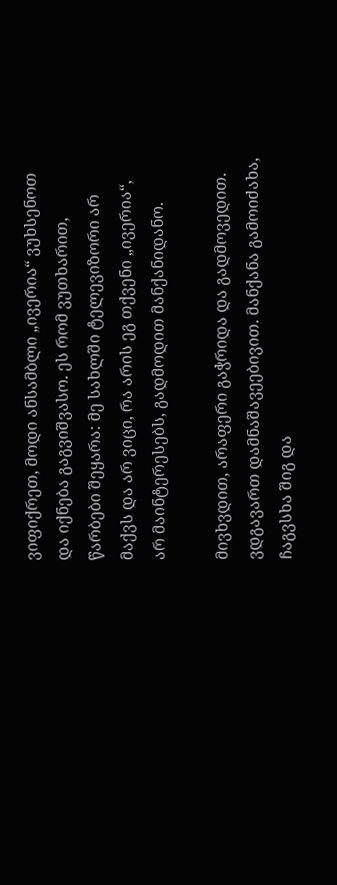ვიფიქრეთ, მოდი ანსამბლი „ივერია“ ვუხსენოთ და იქნება გაგვიშვასო. ეს რომ ვუთხარით, წარბები შეყარა: მე სახლში ტელევიზორი არ მაქვს და არ ვიცი, რა არის ეგ თქვენი „ივერია“, არ მაინტერესებს, გადმოდით მანქანიდანო.

მივხვდით, არაფერი გაჭრიდა და გადმოვედით. ვდგავართ დამნაშავეებივით. მანქანა გამოიძახა, ჩაგვსხა შიგ და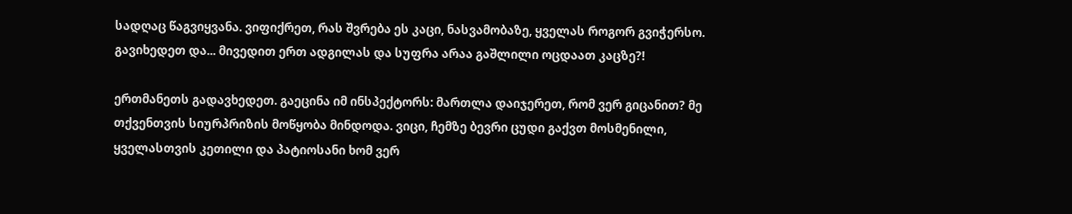სადღაც წაგვიყვანა. ვიფიქრეთ, რას შვრება ეს კაცი, ნასვამობაზე, ყველას როგორ გვიჭერსო. გავიხედეთ და... მივედით ერთ ადგილას და სუფრა არაა გაშლილი ოცდაათ კაცზე?!

ერთმანეთს გადავხედეთ. გაეცინა იმ ინსპექტორს: მართლა დაიჯერეთ, რომ ვერ გიცანით? მე თქვენთვის სიურპრიზის მოწყობა მინდოდა. ვიცი, ჩემზე ბევრი ცუდი გაქვთ მოსმენილი, ყველასთვის კეთილი და პატიოსანი ხომ ვერ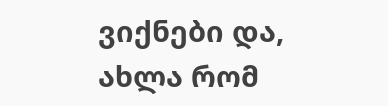ვიქნები და, ახლა რომ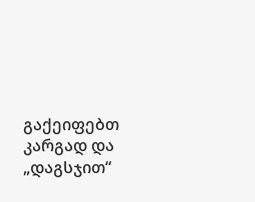გაქეიფებთ კარგად და „დაგსჯით“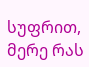სუფრით, მერე რას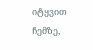იტყვით ჩემზე,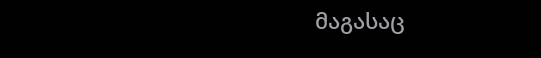მაგასაც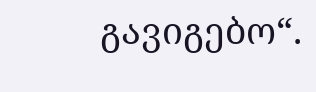გავიგებო“.